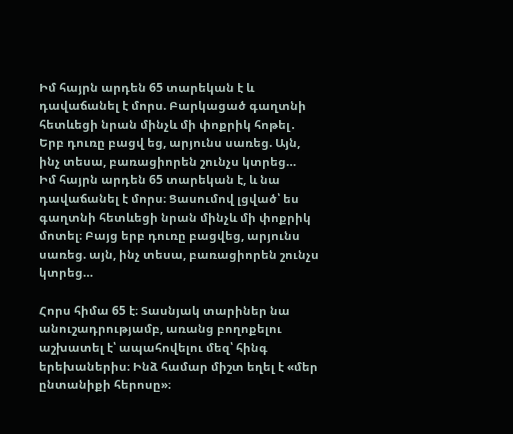Իմ հայրն արդեն 65 տարեկան է և դավաճանել է մորս. Բարկացած գաղտնի հետևեցի նրան մինչև մի փոքրիկ հոթել․ Երբ դուռը բացվ եց, արյունս սառեց. Այն, ինչ տեսա, բառացիորեն շունչս կտրեց…
Իմ հայրն արդեն 65 տարեկան է, և նա դավաճանել է մորս։ Ցասումով լցված՝ ես գաղտնի հետևեցի նրան մինչև մի փոքրիկ մոտել։ Բայց երբ դուռը բացվեց, արյունս սառեց. այն, ինչ տեսա, բառացիորեն շունչս կտրեց…

Հորս հիմա 65 է։ Տասնյակ տարիներ նա անուշադրությամբ, առանց բողոքելու աշխատել է՝ ապահովելու մեզ՝ հինգ երեխաներիս։ Ինձ համար միշտ եղել է «մեր ընտանիքի հերոսը»։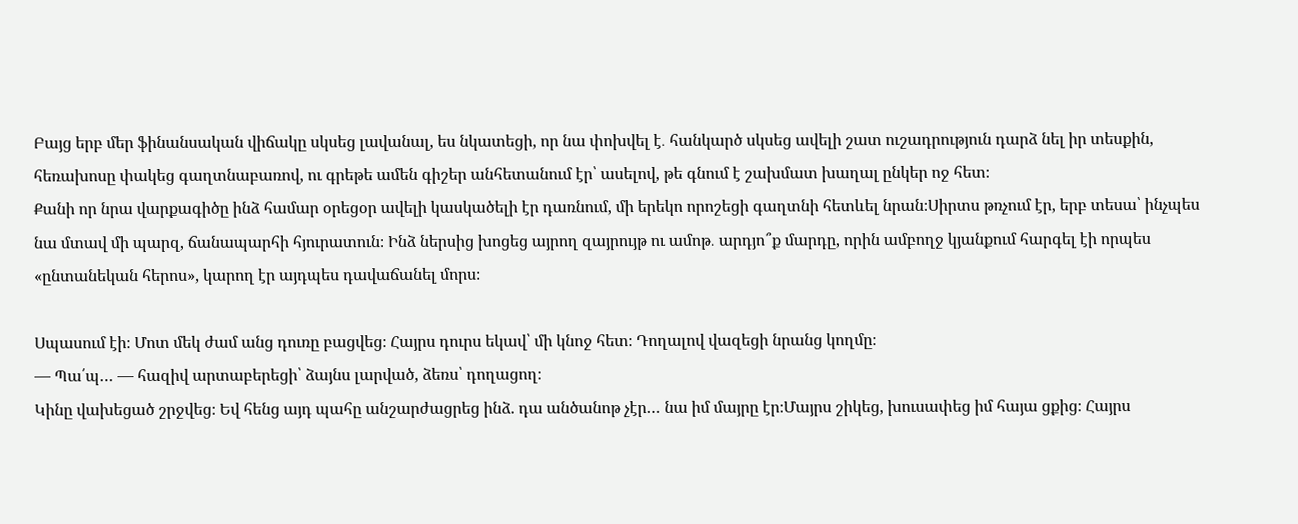Բայց երբ մեր ֆինանսական վիճակը սկսեց լավանալ, ես նկատեցի, որ նա փոխվել է․ հանկարծ սկսեց ավելի շատ ուշադրություն դարձ նել իր տեսքին, հեռախոսը փակեց գաղտնաբառով, ու գրեթե ամեն գիշեր անհետանում էր՝ ասելով, թե գնում է շախմատ խաղալ ընկեր ոջ հետ։
Քանի որ նրա վարքագիծը ինձ համար օրեցօր ավելի կասկածելի էր դառնում, մի երեկո որոշեցի գաղտնի հետևել նրան։Սիրտս թռչում էր, երբ տեսա՝ ինչպես նա մտավ մի պարզ, ճանապարհի հյուրատուն։ Ինձ ներսից խոցեց այրող զայրույթ ու ամոթ․ արդյո՞ք մարդը, որին ամբողջ կյանքում հարգել էի որպես «ընտանեկան հերոս», կարող էր այդպես դավաճանել մորս։

Սպասում էի։ Մոտ մեկ ժամ անց դուռը բացվեց։ Հայրս դուրս եկավ՝ մի կնոջ հետ։ Դողալով վազեցի նրանց կողմը։
— Պա՛պ… — հազիվ արտաբերեցի՝ ձայնս լարված, ձեռս՝ դողացող։
Կինը վախեցած շրջվեց։ Եվ հենց այդ պահը անշարժացրեց ինձ. դա անծանոթ չէր… նա իմ մայրը էր։Մայրս շիկեց, խուսափեց իմ հայա ցքից։ Հայրս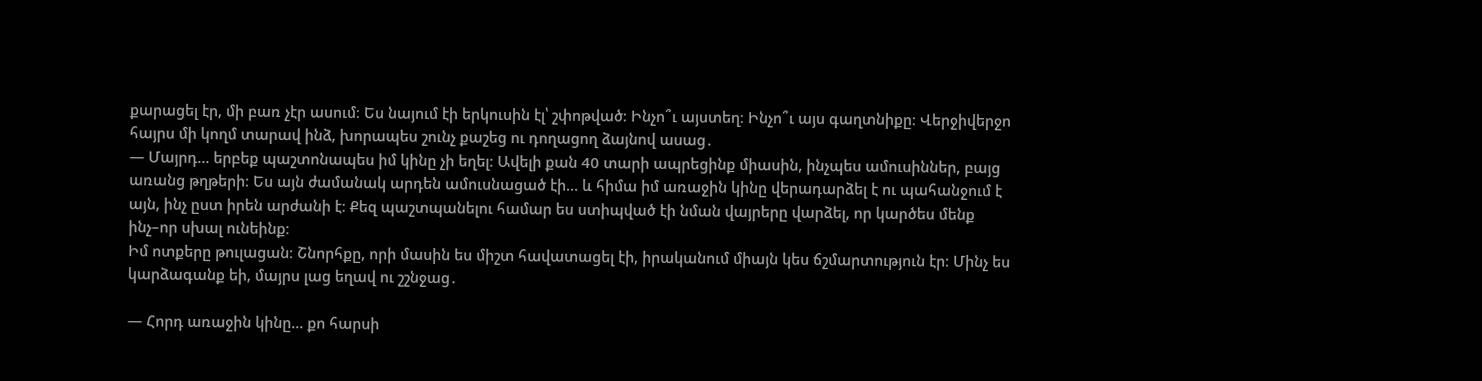քարացել էր, մի բառ չէր ասում։ Ես նայում էի երկուսին էլ՝ շփոթված։ Ինչո՞ւ այստեղ։ Ինչո՞ւ այս գաղտնիքը։ Վերջիվերջո հայրս մի կողմ տարավ ինձ, խորապես շունչ քաշեց ու դողացող ձայնով ասաց․
— Մայրդ… երբեք պաշտոնապես իմ կինը չի եղել։ Ավելի քան 40 տարի ապրեցինք միասին, ինչպես ամուսիններ, բայց առանց թղթերի։ Ես այն ժամանակ արդեն ամուսնացած էի… և հիմա իմ առաջին կինը վերադարձել է ու պահանջում է այն, ինչ ըստ իրեն արժանի է։ Քեզ պաշտպանելու համար ես ստիպված էի նման վայրերը վարձել, որ կարծես մենք ինչ–որ սխալ ունեինք։
Իմ ոտքերը թուլացան։ Շնորհքը, որի մասին ես միշտ հավատացել էի, իրականում միայն կես ճշմարտություն էր։ Մինչ ես կարձագանք եի, մայրս լաց եղավ ու շշնջաց․

— Հորդ առաջին կինը… քո հարսի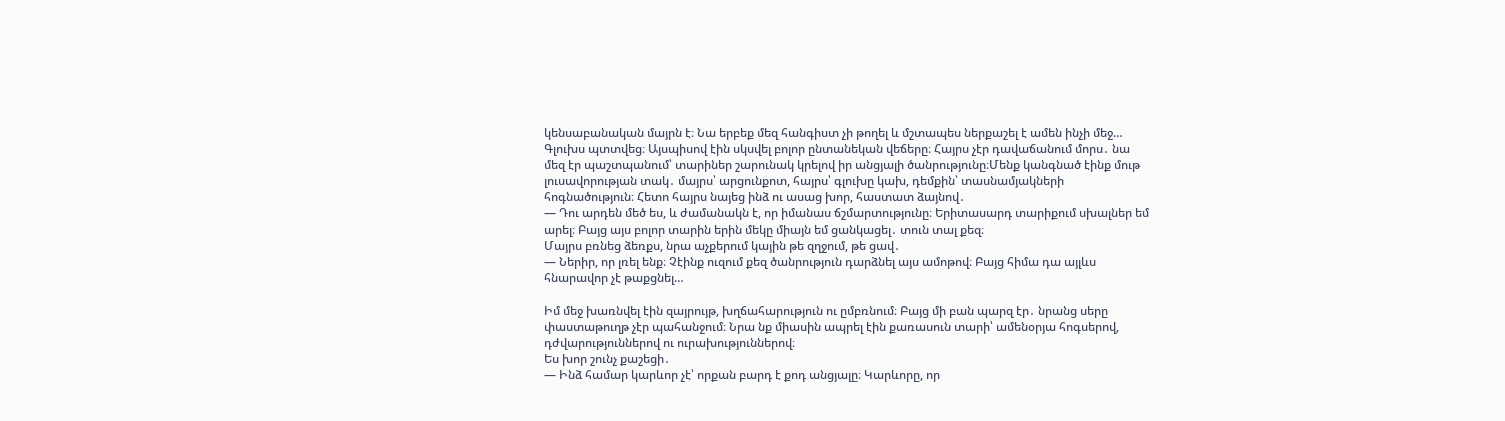կենսաբանական մայրն է։ Նա երբեք մեզ հանգիստ չի թողել և մշտապես ներքաշել է ամեն ինչի մեջ…
Գլուխս պտտվեց։ Այսպիսով էին սկսվել բոլոր ընտանեկան վեճերը։ Հայրս չէր դավաճանում մորս․ նա մեզ էր պաշտպանում՝ տարիներ շարունակ կրելով իր անցյալի ծանրությունը։Մենք կանգնած էինք մութ լուսավորության տակ․ մայրս՝ արցունքոտ, հայրս՝ գլուխը կախ, դեմքին՝ տասնամյակների հոգնածություն։ Հետո հայրս նայեց ինձ ու ասաց խոր, հաստատ ձայնով․
— Դու արդեն մեծ ես, և ժամանակն է, որ իմանաս ճշմարտությունը։ Երիտասարդ տարիքում սխալներ եմ արել։ Բայց այս բոլոր տարին երին մեկը միայն եմ ցանկացել․ տուն տալ քեզ։
Մայրս բռնեց ձեռքս, նրա աչքերում կային թե զղջում, թե ցավ․
— Ներիր, որ լռել ենք։ Չէինք ուզում քեզ ծանրություն դարձնել այս ամոթով։ Բայց հիմա դա այլևս հնարավոր չէ թաքցնել…

Իմ մեջ խառնվել էին զայրույթ, խղճահարություն ու ըմբռնում։ Բայց մի բան պարզ էր․ նրանց սերը փաստաթուղթ չէր պահանջում։ Նրա նք միասին ապրել էին քառասուն տարի՝ ամենօրյա հոգսերով, դժվարություններով ու ուրախություններով։
Ես խոր շունչ քաշեցի․
— Ինձ համար կարևոր չէ՝ որքան բարդ է քոդ անցյալը։ Կարևորը, որ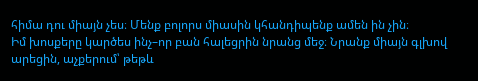հիմա դու միայն չես։ Մենք բոլորս միասին կհանդիպենք ամեն ին չին։
Իմ խոսքերը կարծես ինչ–որ բան հալեցրին նրանց մեջ։ Նրանք միայն գլխով արեցին, աչքերում՝ թեթև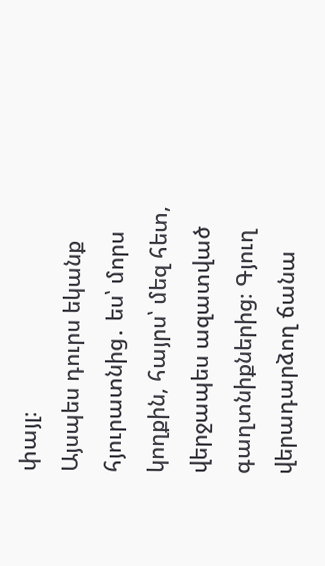փայլ։
Այսպես դուրս եկանք հյուրատնից․ ես՝ մորս կողքին, հայրս՝ մեզ հետ, վերջապես ազատված գաղտնիքներից։ Գյուղ վերադարձող ճանա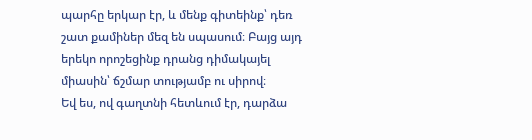պարհը երկար էր, և մենք գիտեինք՝ դեռ շատ քամիներ մեզ են սպասում։ Բայց այդ երեկո որոշեցինք դրանց դիմակայել միասին՝ ճշմար տությամբ ու սիրով։
Եվ ես, ով գաղտնի հետևում էր, դարձա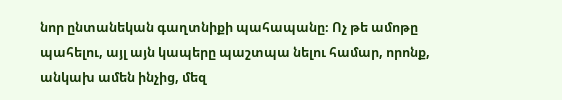նոր ընտանեկան գաղտնիքի պահապանը։ Ոչ թե ամոթը պահելու, այլ այն կապերը պաշտպա նելու համար, որոնք, անկախ ամեն ինչից, մեզ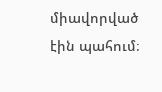միավորված էին պահում։